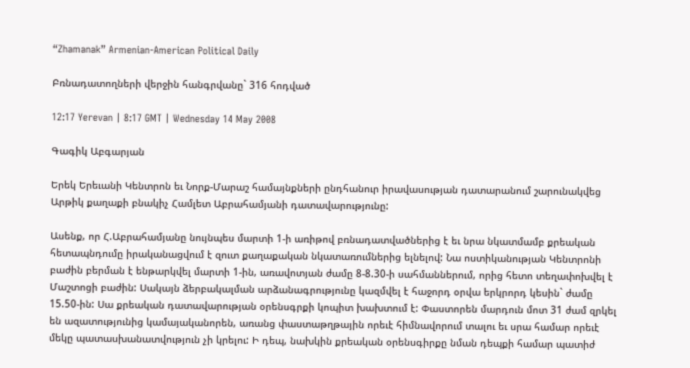“Zhamanak” Armenian-American Political Daily

Բռնադատողների վերջին հանգրվանը` 316 հոդված

12:17 Yerevan | 8:17 GMT | Wednesday 14 May 2008

Գագիկ Աբգարյան

Երեկ Երեւանի Կենտրոն եւ Նորք-Մարաշ համայնքների ընդհանուր իրավասության դատարանում շարունակվեց Արթիկ քաղաքի բնակիչ Համլետ Աբրահամյանի դատավարությունը:

Ասենք, որ Հ.Աբրահամյանը նույնպես մարտի 1-ի առիթով բռնադատվածներից է եւ նրա նկատմամբ քրեական հետապնդումը իրականացվում է զուտ քաղաքական նկատառումներից ելնելով: Նա ոստիկանության Կենտրոնի բաժին բերման է ենթարկվել մարտի 1-ին, առավոտյան ժամը 8-8.30-ի սահմաններում, որից հետո տեղափոխվել է Մաշտոցի բաժին: Սակայն ձերբակալման արձանագրությունը կազմվել է հաջորդ օրվա երկրորդ կեսին` ժամը 15.50-ին: Սա քրեական դատավարության օրենսգրքի կոպիտ խախտում է: Փաստորեն մարդուն մոտ 31 ժամ զրկել են ազատությունից կամայականորեն, առանց փաստաթղթային որեւէ հիմնավորում տալու եւ սրա համար որեւէ մեկը պատասխանատվություն չի կրելու: Ի դեպ, նախկին քրեական օրենսգիրքը նման դեպքի համար պատիժ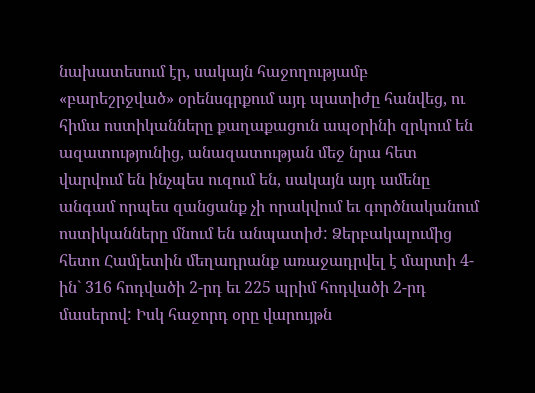նախատեսում էր, սակայն հաջողությամբ «բարեշրջված» օրենսգրքում այդ պատիժը հանվեց, ու հիմա ոստիկանները քաղաքացուն ապօրինի զրկում են ազատությունից, անազատության մեջ նրա հետ վարվում են ինչպես ուզում են, սակայն այդ ամենը անգամ որպես զանցանք չի որակվում եւ գործնականում ոստիկանները մնում են անպատիժ: Ձերբակալումից հետո Համլետին մեղադրանք առաջադրվել է մարտի 4-ին` 316 հոդվածի 2-րդ եւ 225 պրիմ հոդվածի 2-րդ մասերով: Իսկ հաջորդ օրը վարույթն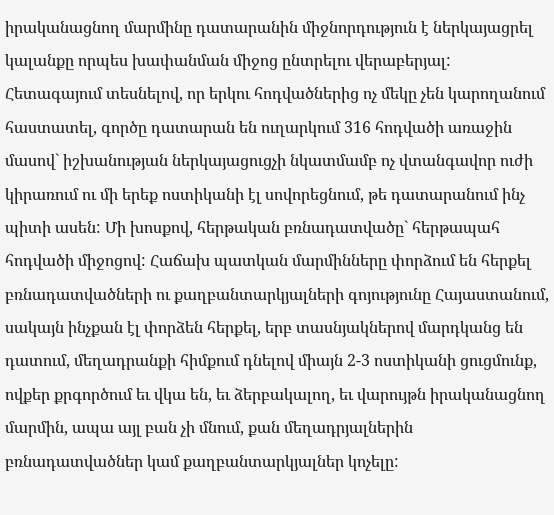իրականացնող մարմինը դատարանին միջնորդություն է ներկայացրել կալանքը որպես խափանման միջոց ընտրելու վերաբերյալ: Հետագայում տեսնելով, որ երկու հոդվածներից ոչ մեկը չեն կարողանում հաստատել, գործը դատարան են ուղարկում 316 հոդվածի առաջին մասով` իշխանության ներկայացուցչի նկատմամբ ոչ վտանգավոր ուժի կիրառում ու մի երեք ոստիկանի էլ սովորեցնում, թե դատարանում ինչ պիտի ասեն: Մի խոսքով, հերթական բռնադատվածը` հերթապահ հոդվածի միջոցով: Հաճախ պատկան մարմինները փորձում են հերքել բռնադատվածների ու քաղբանտարկյալների գոյությունը Հայաստանում, սակայն ինչքան էլ փորձեն հերքել, երբ տասնյակներով մարդկանց են դատում, մեղադրանքի հիմքում դնելով միայն 2-3 ոստիկանի ցուցմունք, ովքեր քրգործում եւ վկա են, եւ ձերբակալող, եւ վարույթն իրականացնող մարմին, ապա այլ բան չի մնում, քան մեղադրյալներին բռնադատվածներ կամ քաղբանտարկյալներ կոչելը: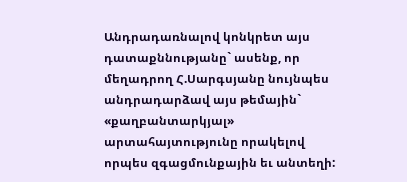Անդրադառնալով կոնկրետ այս դատաքննությանը` ասենք, որ մեղադրող Հ.Սարգսյանը նույնպես անդրադարձավ այս թեմային` «քաղբանտարկյալ» արտահայտությունը որակելով որպես զգացմունքային եւ անտեղի: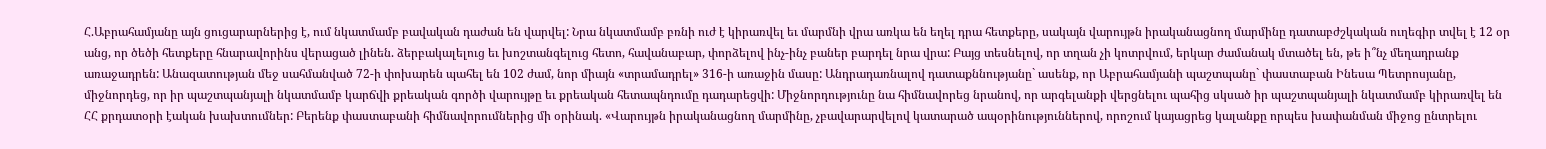Հ.Աբրահամյանը այն ցուցարարներից է, ում նկատմամբ բավական դաժան են վարվել: Նրա նկատմամբ բռնի ուժ է կիրառվել եւ մարմնի վրա առկա են եղել դրա հետքերը, սակայն վարույթն իրականացնող մարմինը դատաբժշկական ուղեգիր տվել է 12 օր անց, որ ծեծի հետքերը հնարավորինս վերացած լինեն. ձերբակալելուց եւ խոշտանգելուց հետո, հավանաբար, փորձելով ինչ-ինչ բաներ բարդել նրա վրա: Բայց տեսնելով, որ տղան չի կոտրվում, երկար ժամանակ մտածել են, թե ի՞նչ մեղադրանք առաջադրեն: Անազատության մեջ սահմանված 72-ի փոխարեն պահել են 102 ժամ, նոր միայն «տրամադրել» 316-ի առաջին մասը: Անդրադառնալով դատաքննությանը` ասենք, որ Աբրահամյանի պաշտպանը` փաստաբան Ինեսա Պետրոսյանը, միջնորդեց, որ իր պաշտպանյալի նկատմամբ կարճվի քրեական գործի վարույթը եւ քրեական հետապնդումը դադարեցվի: Միջնորդությունը նա հիմնավորեց նրանով, որ արգելանքի վերցնելու պահից սկսած իր պաշտպանյալի նկատմամբ կիրառվել են ՀՀ քրդատօրի էական խախտումներ: Բերենք փաստաբանի հիմնավորումներից մի օրինակ. «Վարույթն իրականացնող մարմինը, չբավարարվելով կատարած ապօրինություններով, որոշում կայացրեց կալանքը որպես խափանման միջոց ընտրելու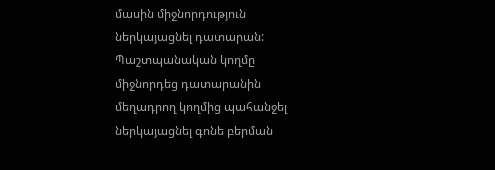մասին միջնորդություն ներկայացնել դատարան: Պաշտպանական կողմը միջնորդեց դատարանին մեղադրող կողմից պահանջել ներկայացնել գոնե բերման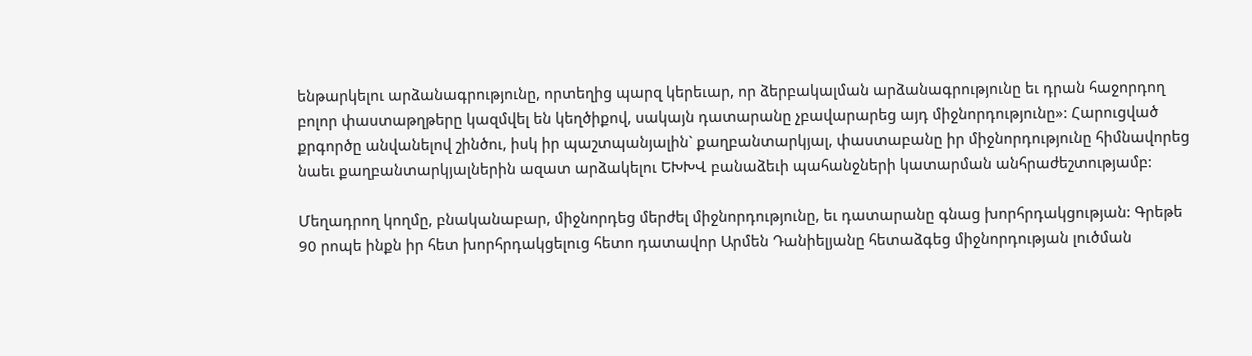ենթարկելու արձանագրությունը, որտեղից պարզ կերեւար, որ ձերբակալման արձանագրությունը եւ դրան հաջորդող բոլոր փաստաթղթերը կազմվել են կեղծիքով, սակայն դատարանը չբավարարեց այդ միջնորդությունը»: Հարուցված քրգործը անվանելով շինծու, իսկ իր պաշտպանյալին` քաղբանտարկյալ, փաստաբանը իր միջնորդությունը հիմնավորեց նաեւ քաղբանտարկյալներին ազատ արձակելու ԵԽԽՎ բանաձեւի պահանջների կատարման անհրաժեշտությամբ:

Մեղադրող կողմը, բնականաբար, միջնորդեց մերժել միջնորդությունը, եւ դատարանը գնաց խորհրդակցության: Գրեթե 90 րոպե ինքն իր հետ խորհրդակցելուց հետո դատավոր Արմեն Դանիելյանը հետաձգեց միջնորդության լուծման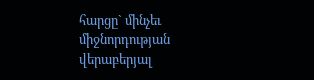հարցը` մինչեւ միջնորդության վերաբերյալ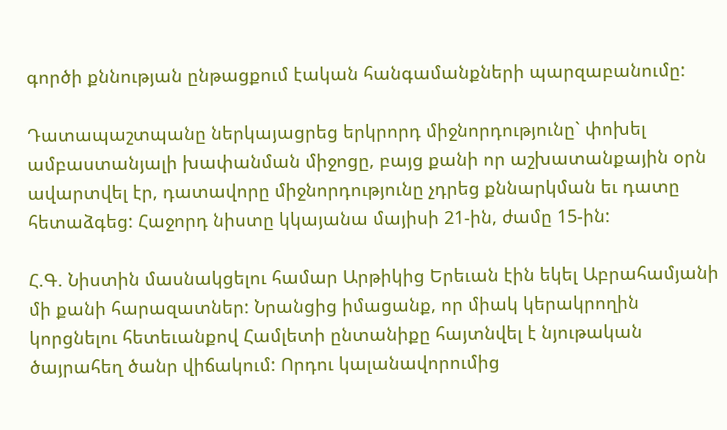գործի քննության ընթացքում էական հանգամանքների պարզաբանումը:

Դատապաշտպանը ներկայացրեց երկրորդ միջնորդությունը` փոխել ամբաստանյալի խափանման միջոցը, բայց քանի որ աշխատանքային օրն ավարտվել էր, դատավորը միջնորդությունը չդրեց քննարկման եւ դատը հետաձգեց: Հաջորդ նիստը կկայանա մայիսի 21-ին, ժամը 15-ին:

Հ.Գ. Նիստին մասնակցելու համար Արթիկից Երեւան էին եկել Աբրահամյանի մի քանի հարազատներ: Նրանցից իմացանք, որ միակ կերակրողին կորցնելու հետեւանքով Համլետի ընտանիքը հայտնվել է նյութական ծայրահեղ ծանր վիճակում: Որդու կալանավորումից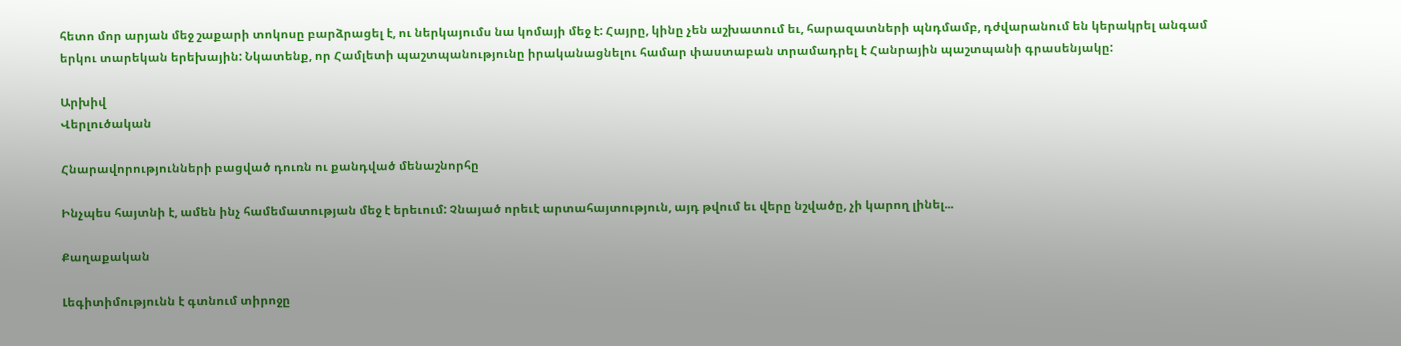հետո մոր արյան մեջ շաքարի տոկոսը բարձրացել է, ու ներկայումս նա կոմայի մեջ է: Հայրը, կինը չեն աշխատում եւ, հարազատների պնդմամբ, դժվարանում են կերակրել անգամ երկու տարեկան երեխային: Նկատենք, որ Համլետի պաշտպանությունը իրականացնելու համար փաստաբան տրամադրել է Հանրային պաշտպանի գրասենյակը:

Արխիվ
Վերլուծական

Հնարավորությունների բացված դուռն ու քանդված մենաշնորհը

Ինչպես հայտնի է, ամեն ինչ համեմատության մեջ է երեւում: Չնայած որեւէ արտահայտություն, այդ թվում եւ վերը նշվածը, չի կարող լինել...

Քաղաքական

Լեգիտիմությունն է գտնում տիրոջը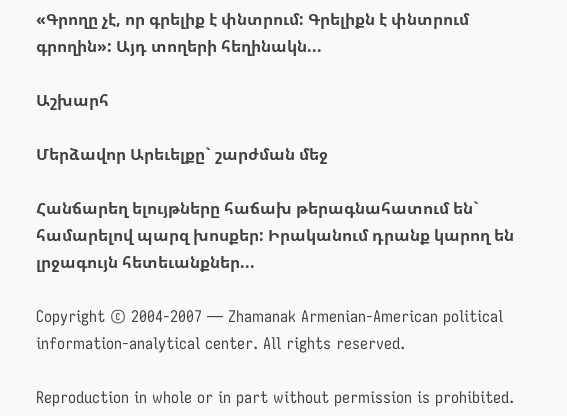«Գրողը չէ, որ գրելիք է փնտրում: Գրելիքն է փնտրում գրողին»: Այդ տողերի հեղինակն...

Աշխարհ

Մերձավոր Արեւելքը` շարժման մեջ

Հանճարեղ ելույթները հաճախ թերագնահատում են` համարելով պարզ խոսքեր: Իրականում դրանք կարող են լրջագույն հետեւանքներ...

Copyright © 2004-2007 — Zhamanak Armenian-American political information-analytical center. All rights reserved.

Reproduction in whole or in part without permission is prohibited.